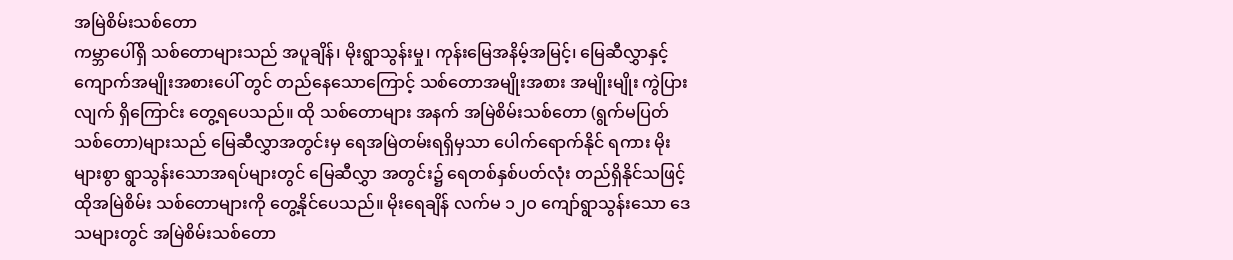အမြဲစိမ်းသစ်တော
ကမ္ဘာပေါ်ရှိ သစ်တောများသည် အပူချိန်၊ မိုးရွာသွန်းမှု၊ ကုန်းမြေအနိမ့်အမြင့်၊ မြေဆီလွှာနှင့် ကျောက်အမျိုးအစားပေါ် တွင် တည်နေသောကြောင့် သစ်တောအမျိုးအစား အမျိုးမျိုး ကွဲပြားလျက် ရှိကြောင်း တွေ့ရပေသည်။ ထို သစ်တောများ အနက် အမြဲစိမ်းသစ်တော (ရွက်မပြတ် သစ်တော)များသည် မြေဆီလွှာအတွင်းမှ ရေအမြဲတမ်းရရှိမှသာ ပေါက်ရောက်နိုင် ရကား မိုးများစွာ ရွာသွန်းသောအရပ်များတွင် မြေဆီလွှာ အတွင်း၌ ရေတစ်နှစ်ပတ်လုံး တည်ရှိနိုင်သဖြင့် ထိုအမြဲစိမ်း သစ်တောများကို တွေ့နိုင်ပေသည်။ မိုးရေချိန် လက်မ ၁၂ဝ ကျော်ရွာသွန်းသော ဒေသများတွင် အမြဲစိမ်းသစ်တော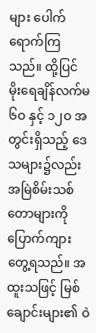များ ပေါက်ရောက်ကြသည်။ ထို့ပြင် မိုးရေချိန်လက်မ ၆ဝ နှင့် ၁၂ဝ အတွင်းရှိသည့် ဒေသများ၌လည်း အမြဲစိမ်းသစ်တောများကို ပြောက်ကျား တွေ့ရသည်။ အထူးသဖြင့် မြစ်ချောင်းများ၏ ဝဲ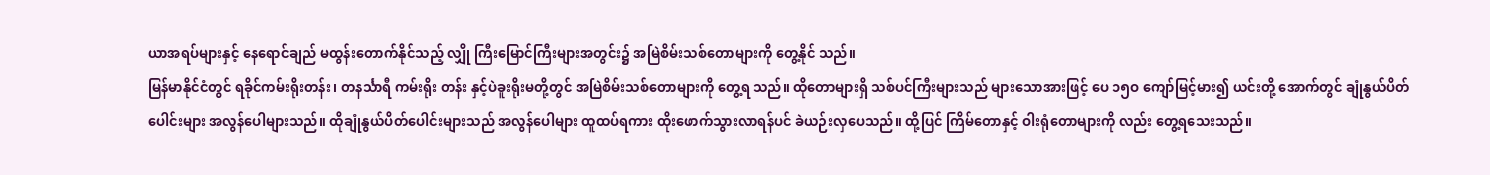ယာအရပ်များနှင့် နေရောင်ချည် မထွန်းတောက်နိုင်သည့် လျှို ကြီးမြောင်ကြီးများအတွင်း၌ အမြဲစိမ်းသစ်တောများကို တွေ့နိုင် သည်။
မြန်မာနိုင်ငံတွင် ရခိုင်ကမ်းရိုးတန်း၊ တနင်္သာရီ ကမ်းရိုး တန်း နှင့်ပဲခူးရိုးမတို့တွင် အမြဲစိမ်းသစ်တောများကို တွေ့ရ သည်။ ထိုတောများရှိ သစ်ပင်ကြီးများသည် များသောအားဖြင့် ပေ ၁၅ဝ ကျော်မြင့်မား၍ ယင်းတို့ အောက်တွင် ချုံနွယ်ပိတ် ပေါင်းများ အလွန်ပေါများသည်။ ထိုချုံနွယ်ပိတ်ပေါင်းများသည် အလွန်ပေါများ ထူထပ်ရကား ထိုးဖောက်သွားလာရန်ပင် ခဲယဉ်းလှပေသည်။ ထို့ပြင် ကြိမ်တောနှင့် ဝါးရုံတောများကို လည်း တွေ့ရသေးသည်။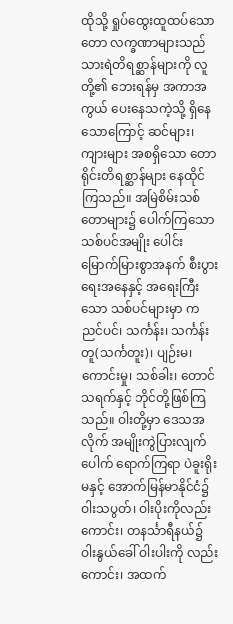ထိုသို့ ရှုပ်ထွေးထူထပ်သော တော လက္ခဏာများသည် သားရဲတိရစ္ဆာန်များကို လူတို့၏ ဘေးရန်မှ အကာအကွယ် ပေးနေသကဲ့သို့ ရှိနေသောကြောင့် ဆင်များ၊ ကျားများ အစရှိသော တောရိုင်းတိရစ္ဆာန်များ နေထိုင်ကြသည်။ အမြဲစိမ်းသစ်တောများ၌ ပေါက်ကြသော သစ်ပင်အမျိုး ပေါင်း မြောက်မြားစွာအနက် စီးပွားရေးအနေနှင့် အရေးကြီး သော သစ်ပင်များမှာ ကညင်ပင်၊ သင်္ကန်း၊ သင်္ကန်းတူ(သင်္ကတူး)၊ ပျဉ်းမ၊ ကောင်းမှု၊ သစ်ခါး၊ တောင်သရက်နှင့် ဘိုင်တို့ဖြစ်ကြ သည်။ ဝါးတို့မှာ ဒေသအလိုက် အမျိုးကွဲပြားလျက် ပေါက် ရောက်ကြရာ ပဲခူးရိုးမနှင့် အောက်မြန်မာနိုင်ငံ၌ ဝါးသပွတ်၊ ဝါးပိုးကိုလည်းကောင်း၊ တနင်္သာရီနယ်၌ ဝါးနွယ်ခေါ် ဝါးပါးကို လည်းကောင်း၊ အထက်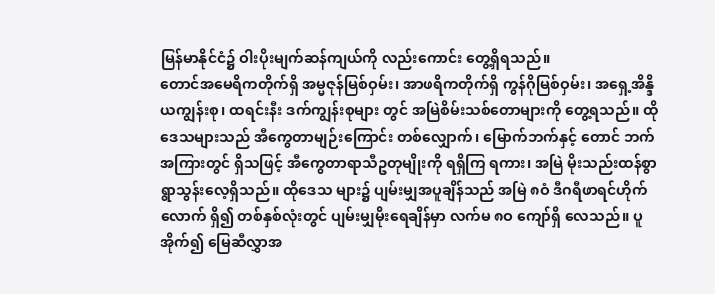မြန်မာနိုင်ငံ၌ ဝါးပိုးမျက်ဆန်ကျယ်ကို လည်းကောင်း တွေ့ရှိရသည်။
တောင်အမေရိကတိုက်ရှိ အမ္မဇုန်မြစ်ဝှမ်း၊ အာဖရိကတိုက်ရှိ ကွန်ဂိုမြစ်ဝှမ်း၊ အရှေ့အိန္ဒိယကျွန်းစု၊ ထရင်းနီး ဒက်ကျွန်းစုများ တွင် အမြဲစိမ်းသစ်တောများကို တွေ့ရသည်။ ထိုဒေသများသည် အီကွေတာမျဉ်းကြောင်း တစ်လျှောက်၊ မြောက်ဘက်နှင့် တောင် ဘက်အကြားတွင် ရှိသဖြင့် အီကွေတာရာသီဥတုမျိုးကို ရရှိကြ ရကား၊ အမြဲ မိုးသည်းထန်စွာ ရွာသွန်းလေ့ရှိသည်။ ထိုဒေသ များ၌ ပျမ်းမျှအပူချိန်သည် အမြဲ ၈ဝံ ဒီဂရီဖာရင်ဟိုက်လောက် ရှိ၍ တစ်နှစ်လုံးတွင် ပျမ်းမျှမိုးရေချိန်မှာ လက်မ ၈ဝ ကျော်ရှိ လေသည်။ ပူအိုက်၍ မြေဆီလွှာအ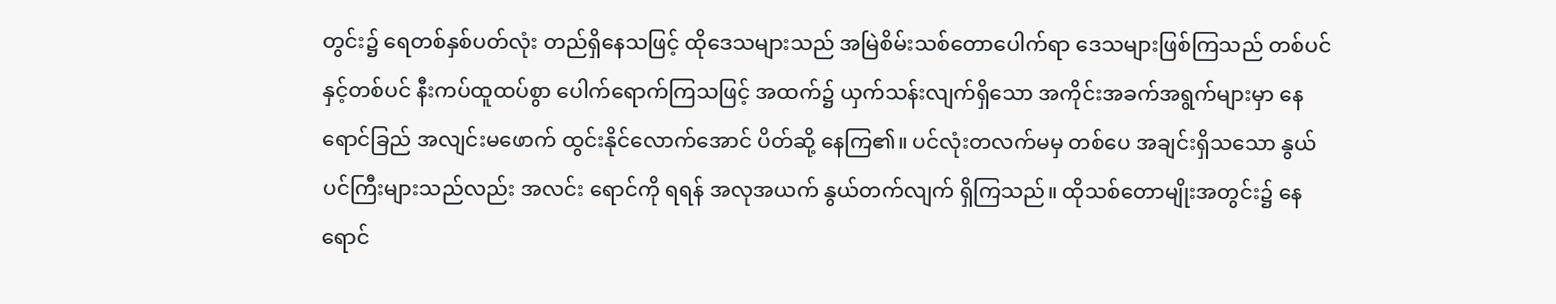တွင်း၌ ရေတစ်နှစ်ပတ်လုံး တည်ရှိနေသဖြင့် ထိုဒေသများသည် အမြဲစိမ်းသစ်တောပေါက်ရာ ဒေသများဖြစ်ကြသည် တစ်ပင်နှင့်တစ်ပင် နီးကပ်ထူထပ်စွာ ပေါက်ရောက်ကြသဖြင့် အထက်၌ ယှက်သန်းလျက်ရှိသော အကိုင်းအခက်အရွက်များမှာ နေရောင်ခြည် အလျင်းမဖောက် ထွင်းနိုင်လောက်အောင် ပိတ်ဆို့ နေကြ၏။ ပင်လုံးတလက်မမှ တစ်ပေ အချင်းရှိသသော နွယ်ပင်ကြီးများသည်လည်း အလင်း ရောင်ကို ရရန် အလုအယက် နွယ်တက်လျက် ရှိကြသည်။ ထိုသစ်တောမျိုးအတွင်း၌ နေရောင်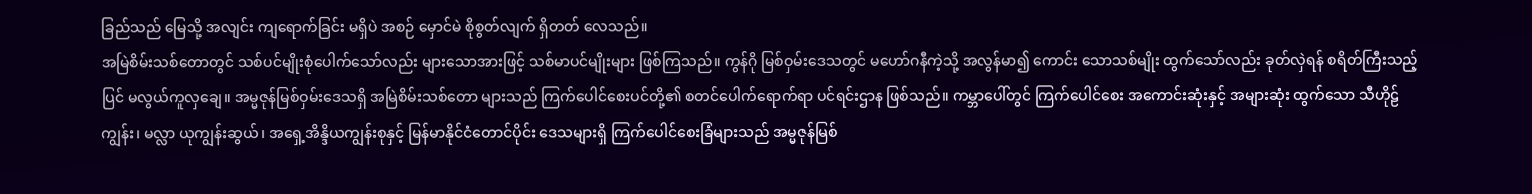ခြည်သည် မြေသို့ အလျင်း ကျရောက်ခြင်း မရှိပဲ အစဉ် မှောင်မဲ စိုစွတ်လျက် ရှိတတ် လေသည်။
အမြဲစိမ်းသစ်တောတွင် သစ်ပင်မျိုးစုံပေါက်သော်လည်း များသောအားဖြင့် သစ်မာပင်မျိုးများ ဖြစ်ကြသည်။ ကွန်ဂို မြစ်ဝှမ်းဒေသတွင် မဟော်ဂနီကဲ့သို့ အလွန်မာ၍ ကောင်း သောသစ်မျိုး ထွက်သော်လည်း ခုတ်လှဲရန် စရိတ်ကြီးသည့်ပြင် မလွယ်ကူလှချေ။ အမ္မဇုန်မြစ်ဝှမ်းဒေသရှိ အမြဲစိမ်းသစ်တော များသည် ကြက်ပေါင်စေးပင်တို့၏ စတင်ပေါက်ရောက်ရာ ပင်ရင်းဌာန ဖြစ်သည်။ ကမ္ဘာပေါ်တွင် ကြက်ပေါင်စေး အကောင်းဆုံးနှင့် အများဆုံး ထွက်သော သီဟိုဠ်ကျွန်း၊ မလ္လာ ယုကျွန်းဆွယ်၊ အရှေ့အိန္ဒိယကျွန်းစုနှင့် မြန်မာနိုင်ငံတောင်ပိုင်း ဒေသများရှိ ကြက်ပေါင်စေးခြံများသည် အမ္မဇုန်မြစ်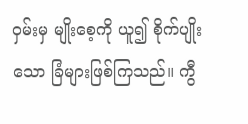ဝှမ်းမှ မျိုးစေ့ကို ယူ၍ စိုက်ပျိုးသော ခြံများဖြစ်ကြသည်။ ကွီ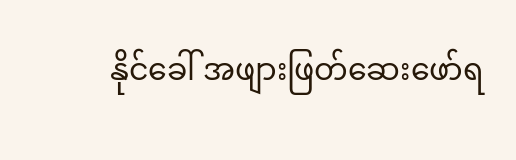နိုင်ခေါ် အဖျားဖြတ်ဆေးဖော်ရ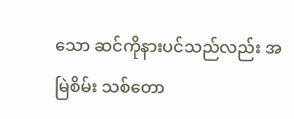သော ဆင်ကိုနားပင်သည်လည်း အမြဲစိမ်း သစ်တော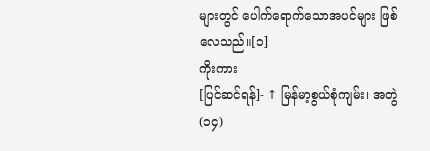များတွင် ပေါက်ရောက်သောအပင်များ ဖြစ်လေသည်။[၁]
ကိုးကား
[ပြင်ဆင်ရန်]- ↑ မြန်မာ့စွယ်စုံကျမ်း၊ အတွဲ(၁၄)